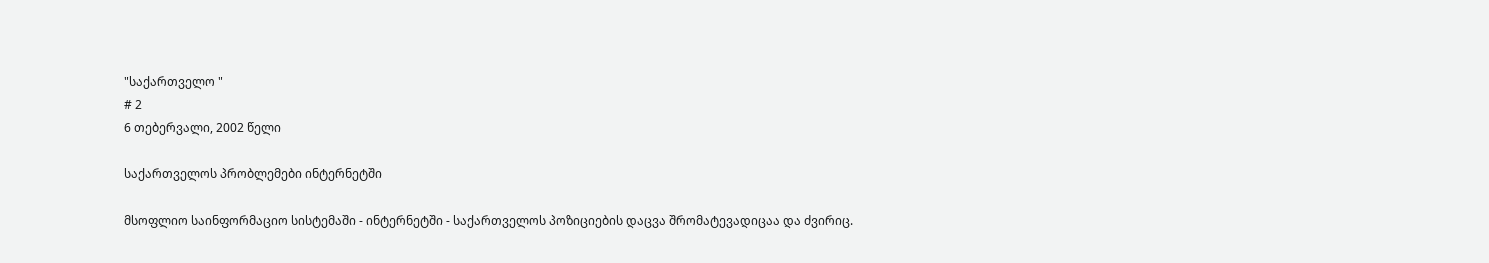"საქართველო "
# 2
6 თებერვალი, 2002 წელი

საქართველოს პრობლემები ინტერნეტში

მსოფლიო საინფორმაციო სისტემაში - ინტერნეტში - საქართველოს პოზიციების დაცვა შრომატევადიცაა და ძვირიც.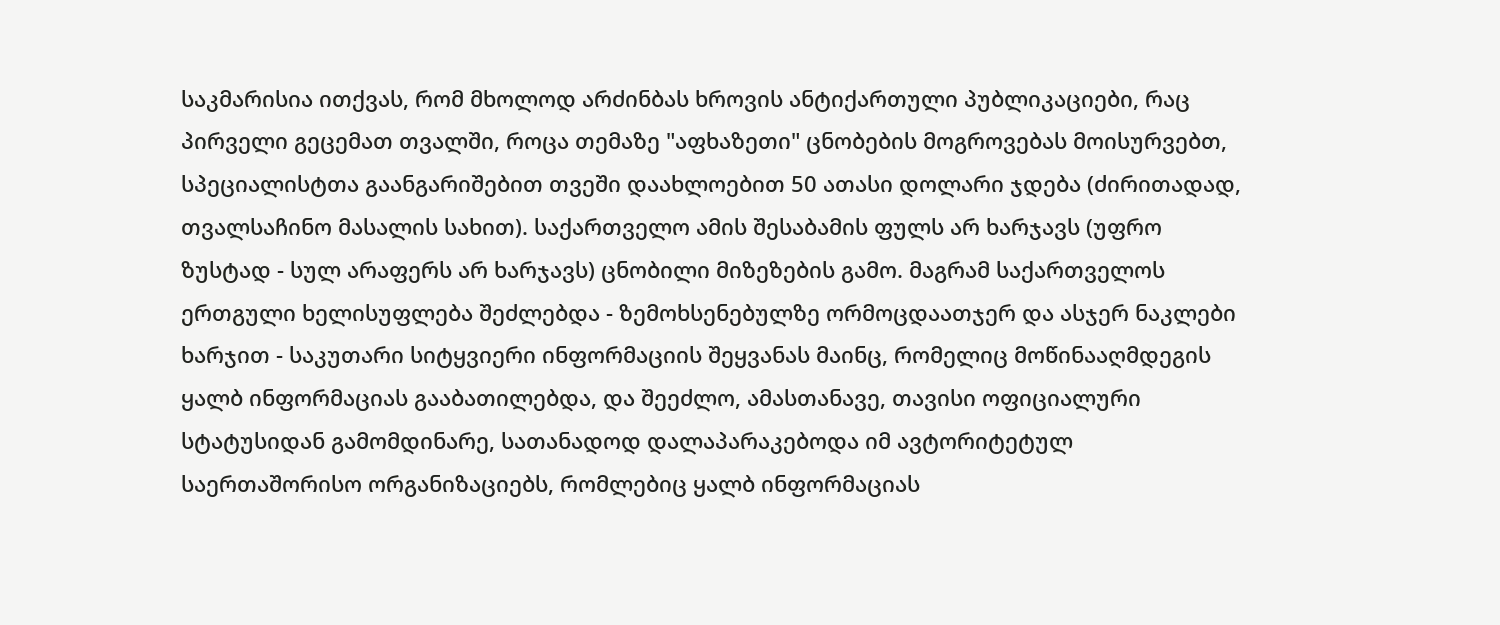საკმარისია ითქვას, რომ მხოლოდ არძინბას ხროვის ანტიქართული პუბლიკაციები, რაც პირველი გეცემათ თვალში, როცა თემაზე "აფხაზეთი" ცნობების მოგროვებას მოისურვებთ, სპეციალისტთა გაანგარიშებით თვეში დაახლოებით 50 ათასი დოლარი ჯდება (ძირითადად, თვალსაჩინო მასალის სახით). საქართველო ამის შესაბამის ფულს არ ხარჯავს (უფრო ზუსტად - სულ არაფერს არ ხარჯავს) ცნობილი მიზეზების გამო. მაგრამ საქართველოს ერთგული ხელისუფლება შეძლებდა - ზემოხსენებულზე ორმოცდაათჯერ და ასჯერ ნაკლები ხარჯით - საკუთარი სიტყვიერი ინფორმაციის შეყვანას მაინც, რომელიც მოწინააღმდეგის ყალბ ინფორმაციას გააბათილებდა, და შეეძლო, ამასთანავე, თავისი ოფიციალური სტატუსიდან გამომდინარე, სათანადოდ დალაპარაკებოდა იმ ავტორიტეტულ საერთაშორისო ორგანიზაციებს, რომლებიც ყალბ ინფორმაციას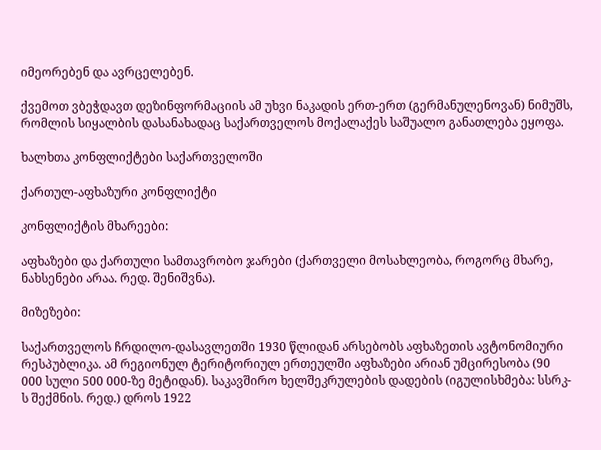იმეორებენ და ავრცელებენ.

ქვემოთ ვბეჭდავთ დეზინფორმაციის ამ უხვი ნაკადის ერთ-ერთ (გერმანულენოვან) ნიმუშს, რომლის სიყალბის დასანახადაც საქართველოს მოქალაქეს საშუალო განათლება ეყოფა.

ხალხთა კონფლიქტები საქართველოში

ქართულ-აფხაზური კონფლიქტი

კონფლიქტის მხარეები:

აფხაზები და ქართული სამთავრობო ჯარები (ქართველი მოსახლეობა, როგორც მხარე, ნახსენები არაა. რედ. შენიშვნა).

მიზეზები:

საქართველოს ჩრდილო-დასავლეთში 1930 წლიდან არსებობს აფხაზეთის ავტონომიური რესპუბლიკა. ამ რეგიონულ ტერიტორიულ ერთეულში აფხაზები არიან უმცირესობა (90 000 სული 500 000-ზე მეტიდან). საკავშირო ხელშეკრულების დადების (იგულისხმება: სსრკ-ს შექმნის. რედ.) დროს 1922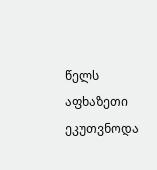წელს აფხაზეთი ეკუთვნოდა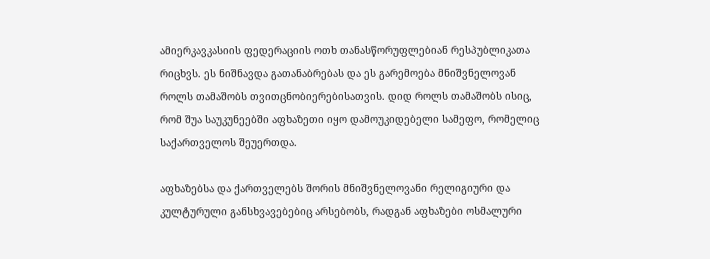ამიერკავკასიის ფედერაციის ოთხ თანასწორუფლებიან რესპუბლიკათა რიცხვს. ეს ნიშნავდა გათანაბრებას და ეს გარემოება მნიშვნელოვან როლს თამაშობს თვითცნობიერებისათვის. დიდ როლს თამაშობს ისიც, რომ შუა საუკუნეებში აფხაზეთი იყო დამოუკიდებელი სამეფო, რომელიც საქართველოს შეუერთდა.

აფხაზებსა და ქართველებს შორის მნიშვნელოვანი რელიგიური და კულტურული განსხვავებებიც არსებობს, რადგან აფხაზები ოსმალური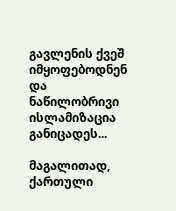გავლენის ქვეშ იმყოფებოდნენ და ნაწილობრივი ისლამიზაცია განიცადეს...

მაგალითად, ქართული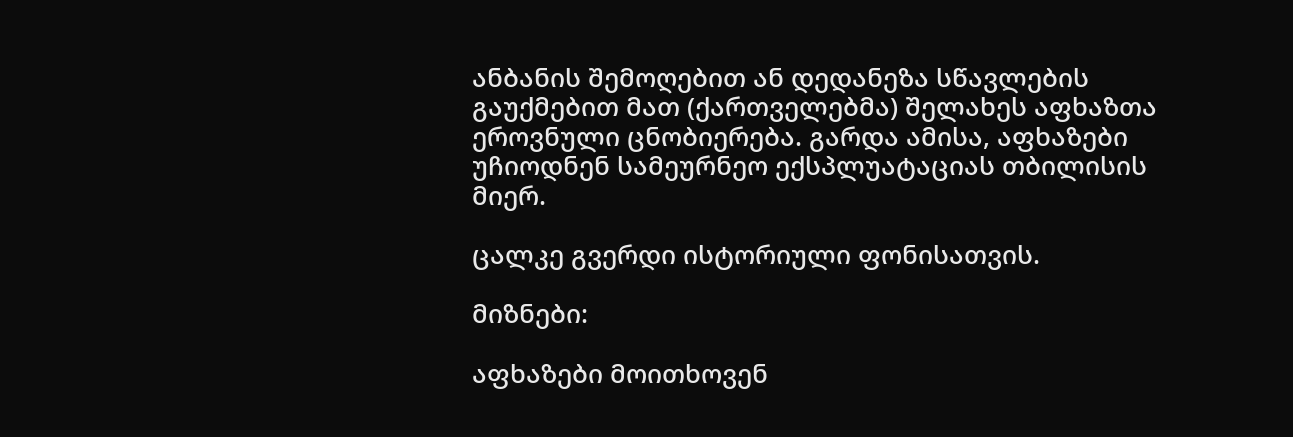ანბანის შემოღებით ან დედანეზა სწავლების გაუქმებით მათ (ქართველებმა) შელახეს აფხაზთა ეროვნული ცნობიერება. გარდა ამისა, აფხაზები უჩიოდნენ სამეურნეო ექსპლუატაციას თბილისის მიერ.

ცალკე გვერდი ისტორიული ფონისათვის.

მიზნები:

აფხაზები მოითხოვენ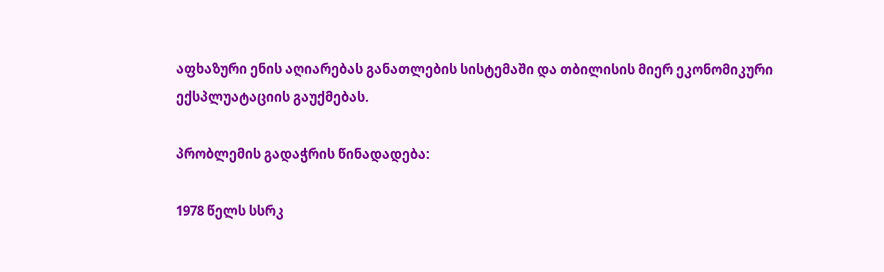აფხაზური ენის აღიარებას განათლების სისტემაში და თბილისის მიერ ეკონომიკური ექსპლუატაციის გაუქმებას.

პრობლემის გადაჭრის წინადადება:

1978 წელს სსრკ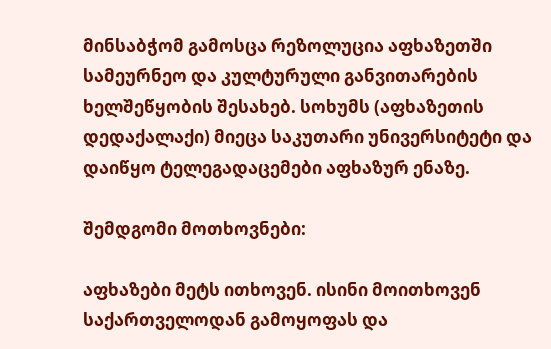მინსაბჭომ გამოსცა რეზოლუცია აფხაზეთში სამეურნეო და კულტურული განვითარების ხელშეწყობის შესახებ. სოხუმს (აფხაზეთის დედაქალაქი) მიეცა საკუთარი უნივერსიტეტი და დაიწყო ტელეგადაცემები აფხაზურ ენაზე.

შემდგომი მოთხოვნები:

აფხაზები მეტს ითხოვენ. ისინი მოითხოვენ საქართველოდან გამოყოფას და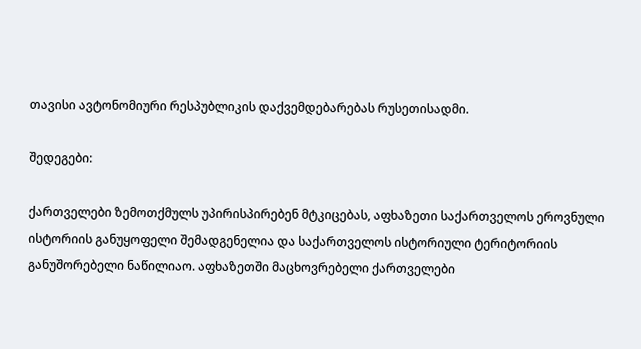თავისი ავტონომიური რესპუბლიკის დაქვემდებარებას რუსეთისადმი.

შედეგები:

ქართველები ზემოთქმულს უპირისპირებენ მტკიცებას, აფხაზეთი საქართველოს ეროვნული ისტორიის განუყოფელი შემადგენელია და საქართველოს ისტორიული ტერიტორიის განუშორებელი ნაწილიაო. აფხაზეთში მაცხოვრებელი ქართველები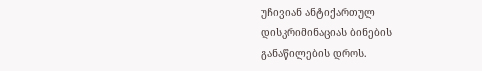უჩივიან ანტიქართულ დისკრიმინაციას ბინების განაწილების დროს.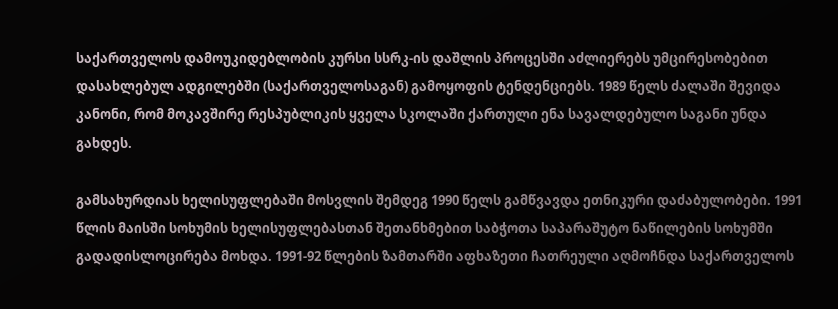საქართველოს დამოუკიდებლობის კურსი სსრკ-ის დაშლის პროცესში აძლიერებს უმცირესობებით დასახლებულ ადგილებში (საქართველოსაგან) გამოყოფის ტენდენციებს. 1989 წელს ძალაში შევიდა კანონი, რომ მოკავშირე რესპუბლიკის ყველა სკოლაში ქართული ენა სავალდებულო საგანი უნდა გახდეს.

გამსახურდიას ხელისუფლებაში მოსვლის შემდეგ 1990 წელს გამწვავდა ეთნიკური დაძაბულობები. 1991 წლის მაისში სოხუმის ხელისუფლებასთან შეთანხმებით საბჭოთა საპარაშუტო ნაწილების სოხუმში გადადისლოცირება მოხდა. 1991-92 წლების ზამთარში აფხაზეთი ჩათრეული აღმოჩნდა საქართველოს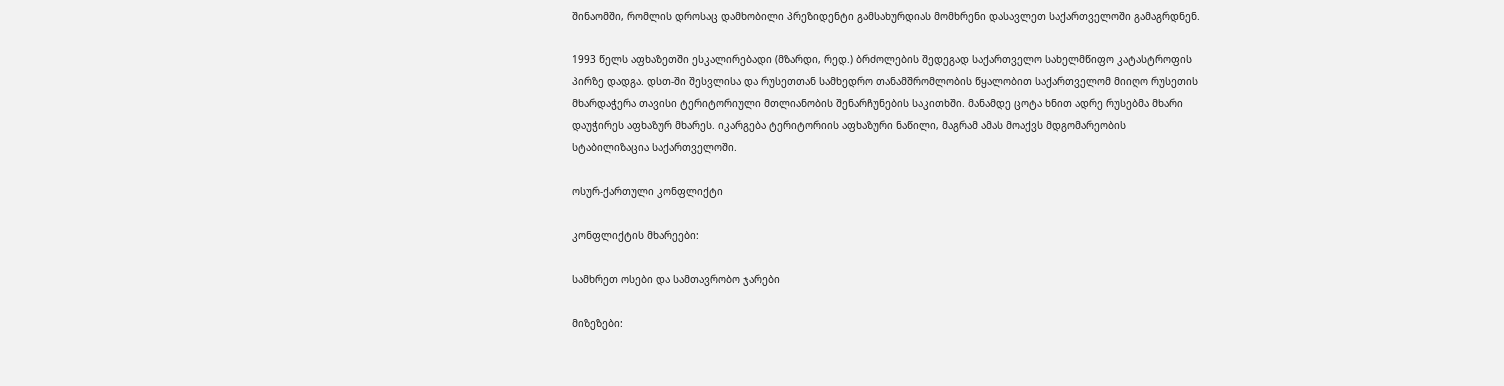შინაომში, რომლის დროსაც დამხობილი პრეზიდენტი გამსახურდიას მომხრენი დასავლეთ საქართველოში გამაგრდნენ.

1993 წელს აფხაზეთში ესკალირებადი (მზარდი, რედ.) ბრძოლების შედეგად საქართველო სახელმწიფო კატასტროფის პირზე დადგა. დსთ-ში შესვლისა და რუსეთთან სამხედრო თანამშრომლობის წყალობით საქართველომ მიიღო რუსეთის მხარდაჭერა თავისი ტერიტორიული მთლიანობის შენარჩუნების საკითხში. მანამდე ცოტა ხნით ადრე რუსებმა მხარი დაუჭირეს აფხაზურ მხარეს. იკარგება ტერიტორიის აფხაზური ნაწილი, მაგრამ ამას მოაქვს მდგომარეობის სტაბილიზაცია საქართველოში.

ოსურ-ქართული კონფლიქტი

კონფლიქტის მხარეები:

სამხრეთ ოსები და სამთავრობო ჯარები

მიზეზები: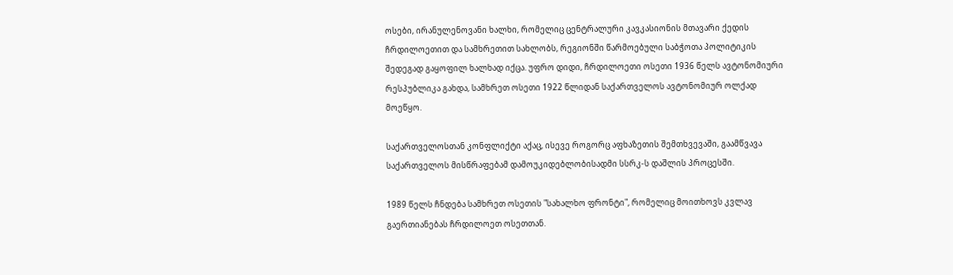ოსები, ირანულენოვანი ხალხი, რომელიც ცენტრალური კავკასიონის მთავარი ქედის ჩრდილოეთით და სამხრეთით სახლობს, რეგიონში წარმოებული საბჭოთა პოლიტიკის შედეგად გაყოფილ ხალხად იქცა. უფრო დიდი, ჩრდილოეთი ოსეთი 1936 წელს ავტონომიური რესპუბლიკა გახდა, სამხრეთ ოსეთი 1922 წლიდან საქართველოს ავტონომიურ ოლქად მოეწყო.

საქართველოსთან კონფლიქტი აქაც, ისევე როგორც აფხაზეთის შემთხვევაში, გაამწვავა საქართველოს მისწრაფებამ დამოუკიდებლობისადმი სსრკ-ს დაშლის პროცესში.

1989 წელს ჩნდება სამხრეთ ოსეთის "სახალხო ფრონტი", რომელიც მოითხოვს კვლავ გაერთიანებას ჩრდილოეთ ოსეთთან.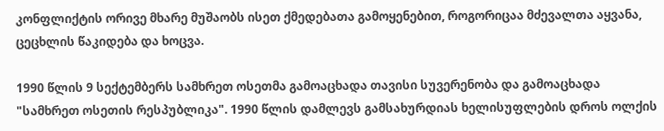კონფლიქტის ორივე მხარე მუშაობს ისეთ ქმედებათა გამოყენებით, როგორიცაა მძევალთა აყვანა, ცეცხლის წაკიდება და ხოცვა.

1990 წლის 9 სექტემბერს სამხრეთ ოსეთმა გამოაცხადა თავისი სუვერენობა და გამოაცხადა "სამხრეთ ოსეთის რესპუბლიკა". 1990 წლის დამლევს გამსახურდიას ხელისუფლების დროს ოლქის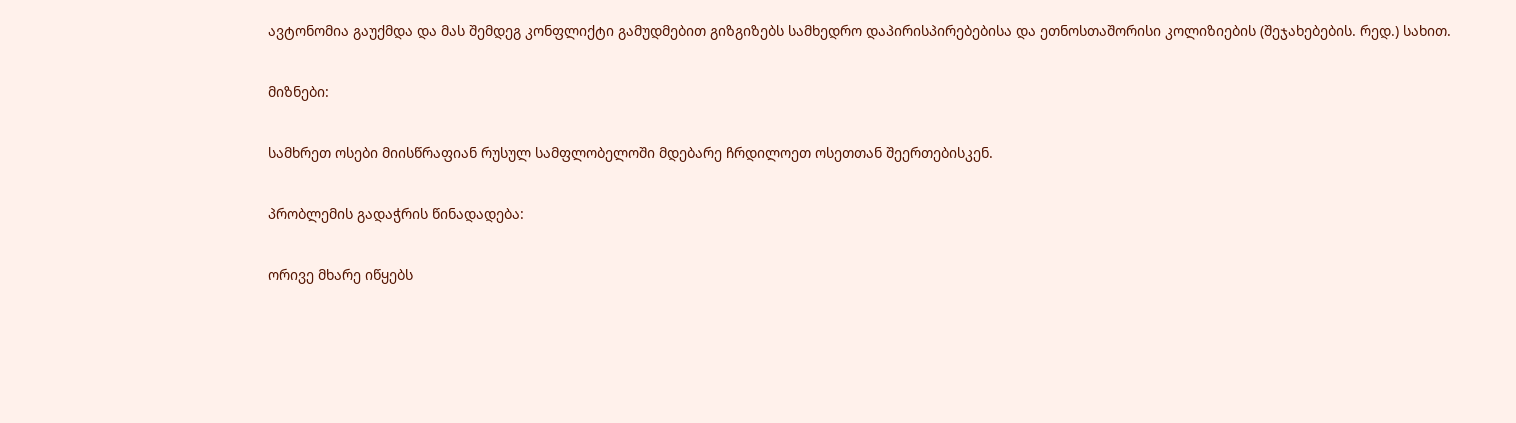ავტონომია გაუქმდა და მას შემდეგ კონფლიქტი გამუდმებით გიზგიზებს სამხედრო დაპირისპირებებისა და ეთნოსთაშორისი კოლიზიების (შეჯახებების. რედ.) სახით.

მიზნები:

სამხრეთ ოსები მიისწრაფიან რუსულ სამფლობელოში მდებარე ჩრდილოეთ ოსეთთან შეერთებისკენ.

პრობლემის გადაჭრის წინადადება:

ორივე მხარე იწყებს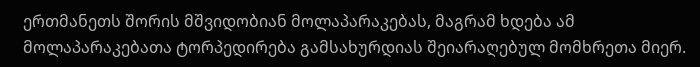ერთმანეთს შორის მშვიდობიან მოლაპარაკებას, მაგრამ ხდება ამ მოლაპარაკებათა ტორპედირება გამსახურდიას შეიარაღებულ მომხრეთა მიერ.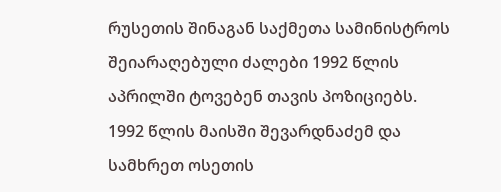რუსეთის შინაგან საქმეთა სამინისტროს შეიარაღებული ძალები 1992 წლის აპრილში ტოვებენ თავის პოზიციებს. 1992 წლის მაისში შევარდნაძემ და სამხრეთ ოსეთის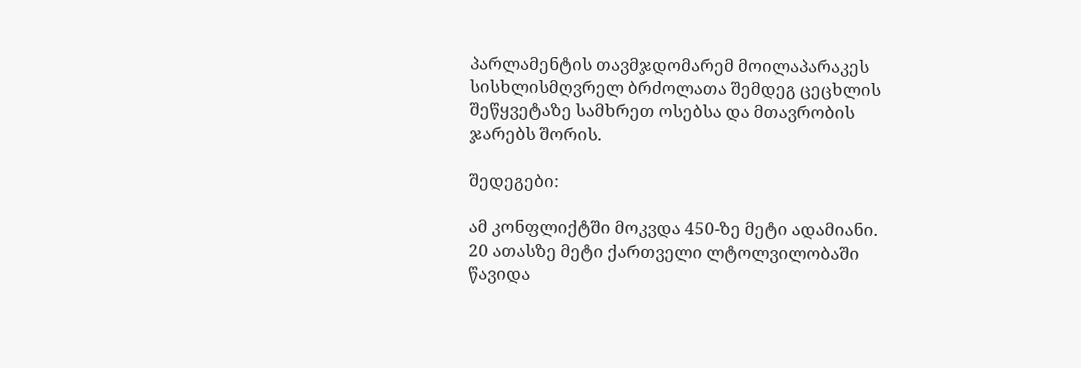პარლამენტის თავმჯდომარემ მოილაპარაკეს სისხლისმღვრელ ბრძოლათა შემდეგ ცეცხლის შეწყვეტაზე სამხრეთ ოსებსა და მთავრობის ჯარებს შორის.

შედეგები:

ამ კონფლიქტში მოკვდა 450-ზე მეტი ადამიანი. 20 ათასზე მეტი ქართველი ლტოლვილობაში წავიდა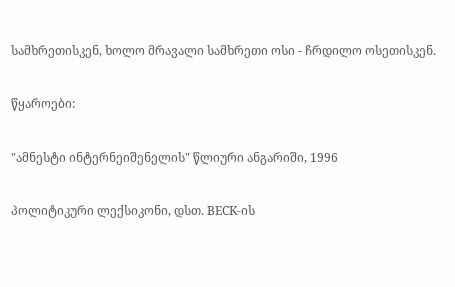სამხრეთისკენ, ხოლო მრავალი სამხრეთი ოსი - ჩრდილო ოსეთისკენ.

წყაროები:

"ამნესტი ინტერნეიშენელის" წლიური ანგარიში, 1996

პოლიტიკური ლექსიკონი, დსთ. BECK-ის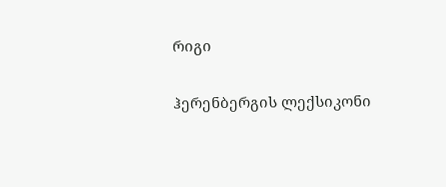რიგი

ჰერენბერგის ლექსიკონი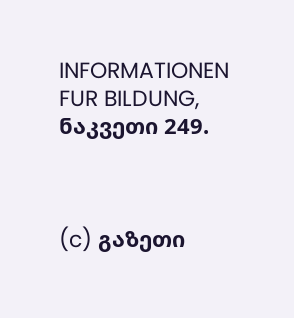INFORMATIONEN FUR BILDUNG, ნაკვეთი 249.



(c) გაზეთი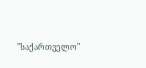"საქართველო"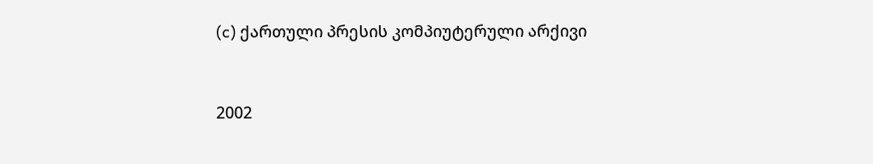(c) ქართული პრესის კომპიუტერული არქივი


2002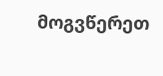მოგვწერეთ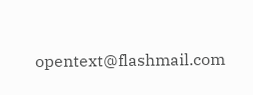opentext@flashmail.com